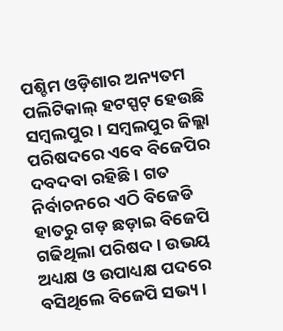ପଶ୍ଚିମ ଓଡ଼ିଶାର ଅନ୍ୟତମ ପଲିଟିକାଲ୍ ହଟସ୍ପଟ୍ ହେଉଛି ସମ୍ବଲପୁର। ସମ୍ବଲପୁର ଜିଲ୍ଲା ପରିଷଦରେ ଏବେ ବିଜେପିର ଦବଦବା ରହିଛି। ଗତ ନିର୍ବାଚନରେ ଏଠି ବିଜେଡି ହାତରୁ ଗଡ଼ ଛଡ଼ାଇ ବିଜେପି ଗଢିଥିଲା ପରିଷଦ। ଉଭୟ ଅଧ୍ୟକ୍ଷ ଓ ଉପାଧ୍ୟକ୍ଷ ପଦରେ ବସିଥିଲେ ବିଜେପି ସଭ୍ୟ।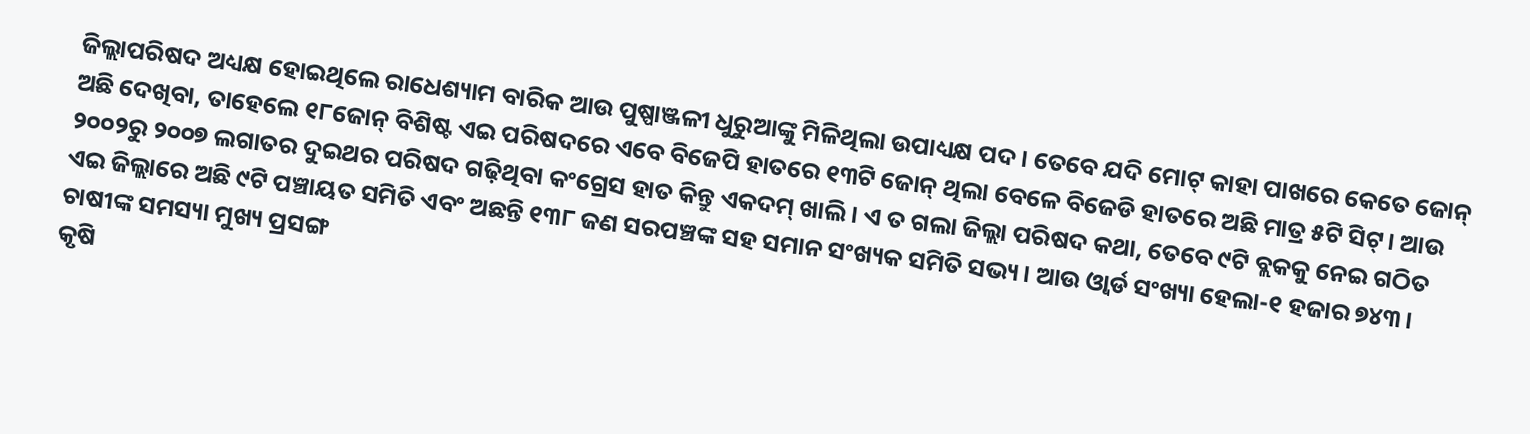ଜିଲ୍ଲାପରିଷଦ ଅଧ୍ୟକ୍ଷ ହୋଇଥିଲେ ରାଧେଶ୍ୟାମ ବାରିକ ଆଉ ପୁଷ୍ପାଞ୍ଜଳୀ ଧୁରୁଆଙ୍କୁ ମିଳିଥିଲା ଉପାଧ୍ୟକ୍ଷ ପଦ। ତେବେ ଯଦି ମୋଟ୍ କାହା ପାଖରେ କେତେ ଜୋନ୍ ଅଛି ଦେଖିବା, ତାହେଲେ ୧୮ଜୋନ୍ ବିଶିଷ୍ଟ ଏଇ ପରିଷଦରେ ଏବେ ବିଜେପି ହାତରେ ୧୩ଟି ଜୋନ୍ ଥିଲା ବେଳେ ବିଜେଡି ହାତରେ ଅଛି ମାତ୍ର ୫ଟି ସିଟ୍। ଆଉ ୨୦୦୨ରୁ ୨୦୦୭ ଲଗାତର ଦୁଇଥର ପରିଷଦ ଗଢ଼ିଥିବା କଂଗ୍ରେସ ହାତ କିନ୍ତୁ ଏକଦମ୍ ଖାଲି। ଏ ତ ଗଲା ଜିଲ୍ଲା ପରିଷଦ କଥା, ତେବେ ୯ଟି ବ୍ଲକକୁ ନେଇ ଗଠିତ ଏଇ ଜିଲ୍ଲାରେ ଅଛି ୯ଟି ପଞ୍ଚାୟତ ସମିତି ଏବଂ ଅଛନ୍ତି ୧୩୮ ଜଣ ସରପଞ୍ଚଙ୍କ ସହ ସମାନ ସଂଖ୍ୟକ ସମିତି ସଭ୍ୟ। ଆଉ ଓ୍ୱାର୍ଡ ସଂଖ୍ୟା ହେଲା-୧ ହଜାର ୭୪୩।
ଚାଷୀଙ୍କ ସମସ୍ୟା ମୁଖ୍ୟ ପ୍ରସଙ୍ଗ
କୃଷି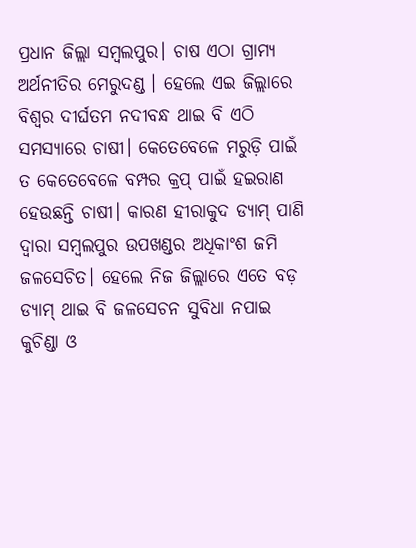ପ୍ରଧାନ ଜିଲ୍ଲା ସମ୍ବଲପୁର। ଚାଷ ଏଠା ଗ୍ରାମ୍ୟ ଅର୍ଥନୀତିର ମେରୁଦଣ୍ଡ । ହେଲେ ଏଇ ଜିଲ୍ଲାରେ ବିଶ୍ୱର ଦୀର୍ଘତମ ନଦୀବନ୍ଧ ଥାଇ ବି ଏଠି ସମସ୍ୟାରେ ଚାଷୀ। କେତେବେଳେ ମରୁଡ଼ି ପାଇଁ ତ କେତେବେଳେ ବମ୍ପର କ୍ରପ୍ ପାଇଁ ହଇରାଣ ହେଉଛନ୍ତି ଚାଷୀ। କାରଣ ହୀରାକୁଦ ଡ୍ୟାମ୍ ପାଣି ଦ୍ୱାରା ସମ୍ବଲପୁର ଉପଖଣ୍ଡର ଅଧିକାଂଶ ଜମି ଜଳସେଚିତ। ହେଲେ ନିଜ ଜିଲ୍ଲାରେ ଏତେ ବଡ଼ ଡ୍ୟାମ୍ ଥାଇ ବି ଜଳସେଚନ ସୁବିଧା ନପାଇ କୁଚିଣ୍ଡା ଓ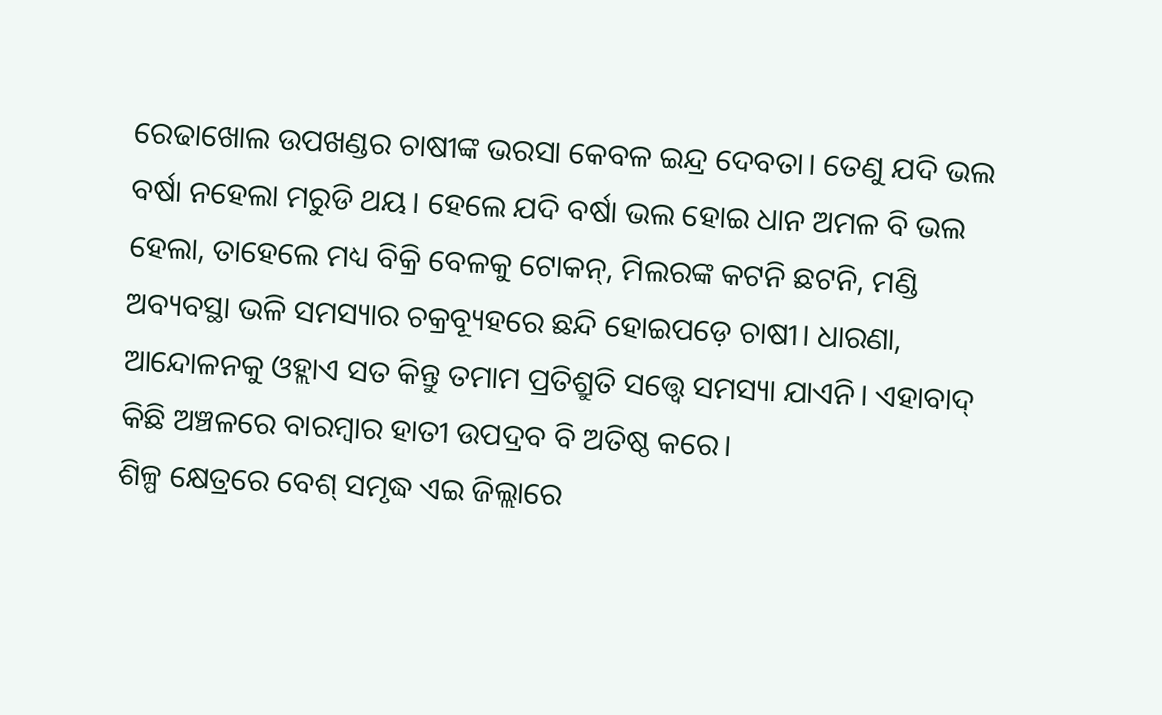ରେଢାଖୋଲ ଉପଖଣ୍ଡର ଚାଷୀଙ୍କ ଭରସା କେବଳ ଇନ୍ଦ୍ର ଦେବତା। ତେଣୁ ଯଦି ଭଲ ବର୍ଷା ନହେଲା ମରୁଡି ଥୟ। ହେଲେ ଯଦି ବର୍ଷା ଭଲ ହୋଇ ଧାନ ଅମଳ ବି ଭଲ ହେଲା, ତାହେଲେ ମଧ୍ୟ ବିକ୍ରି ବେଳକୁ ଟୋକନ୍, ମିଲରଙ୍କ କଟନି ଛଟନି, ମଣ୍ଡି ଅବ୍ୟବସ୍ଥା ଭଳି ସମସ୍ୟାର ଚକ୍ରବ୍ୟୂହରେ ଛନ୍ଦି ହୋଇପଡ଼େ ଚାଷୀ। ଧାରଣା, ଆନ୍ଦୋଳନକୁ ଓହ୍ଲାଏ ସତ କିନ୍ତୁ ତମାମ ପ୍ରତିଶ୍ରୁତି ସତ୍ତ୍ୱେ ସମସ୍ୟା ଯାଏନି। ଏହାବାଦ୍ କିଛି ଅଞ୍ଚଳରେ ବାରମ୍ବାର ହାତୀ ଉପଦ୍ରବ ବି ଅତିଷ୍ଠ କରେ।
ଶିଳ୍ପ କ୍ଷେତ୍ରରେ ବେଶ୍ ସମୃଦ୍ଧ ଏଇ ଜିଲ୍ଲାରେ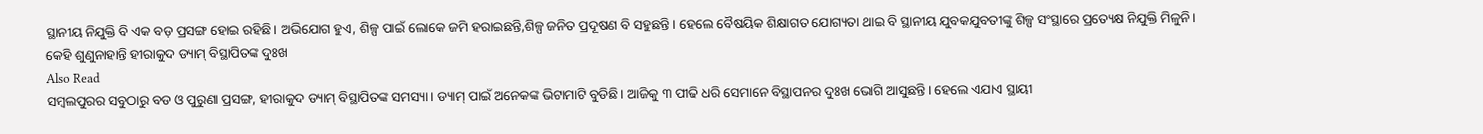ସ୍ଥାନୀୟ ନିଯୁକ୍ତି ବି ଏକ ବଡ଼ ପ୍ରସଙ୍ଗ ହୋଇ ରହିଛି। ଅଭିଯୋଗ ହୁଏ, ଶିଳ୍ପ ପାଇଁ ଲୋକେ ଜମି ହରାଇଛନ୍ତି,ଶିଳ୍ପ ଜନିତ ପ୍ରଦୂଷଣ ବି ସହୁଛନ୍ତି। ହେଲେ ବୈଷୟିକ ଶିକ୍ଷାଗତ ଯୋଗ୍ୟତା ଥାଇ ବି ସ୍ଥାନୀୟ ଯୁବକଯୁବତୀଙ୍କୁ ଶିଳ୍ପ ସଂସ୍ଥାରେ ପ୍ରତ୍ୟେକ୍ଷ ନିଯୁକ୍ତି ମିଳୁନି।
କେହି ଶୁଣୁନାହାନ୍ତି ହୀରାକୁଦ ଡ୍ୟାମ୍ ବିସ୍ଥାପିତଙ୍କ ଦୁଃଖ
Also Read
ସମ୍ବଲପୁରର ସବୁଠାରୁ ବଡ ଓ ପୁରୁଣା ପ୍ରସଙ୍ଗ, ହୀରାକୁଦ ଡ୍ୟାମ୍ ବିସ୍ଥାପିତଙ୍କ ସମସ୍ୟା। ଡ୍ୟାମ୍ ପାଇଁ ଅନେକଙ୍କ ଭିଟାମାଟି ବୁଡିଛି। ଆଜିକୁ ୩ ପୀଢି ଧରି ସେମାନେ ବିସ୍ଥାପନର ଦୁଃଖ ଭୋଗି ଆସୁଛନ୍ତି। ହେଲେ ଏଯାଏ ସ୍ଥାୟୀ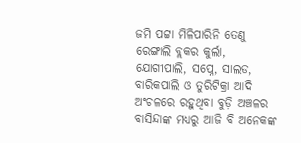ଜମି ପଟ୍ଟା ମିଳିପାରିନି ତେଣୁ ରେଙ୍ଗାଲି ବ୍ଲକର କୁର୍ଲା, ଯୋଗୀପାଲି, ସପ୍ନେ, ସାଲଡ, ବାରିକପାଲି ଓ ତୁରିଟିକ୍ରା ଆଦି ଅଂଚଳରେ ରହୁଥିବା ବୁଡ଼ି ଅଞ୍ଚଳର ବାସିନ୍ଦାଙ୍କ ମଧ୍ୟରୁ ଆଜି ବି ଅନେକଙ୍କ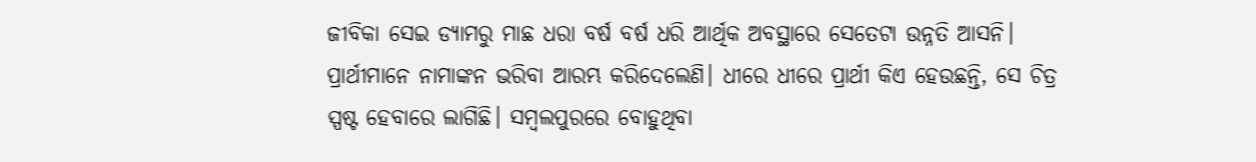ଜୀବିକା ସେଇ ଡ୍ୟାମରୁ ମାଛ ଧରା ବର୍ଷ ବର୍ଷ ଧରି ଆର୍ଥିକ ଅବସ୍ଥାରେ ସେତେଟା ଉନ୍ନତି ଆସନି।
ପ୍ରାର୍ଥୀମାନେ ନାମାଙ୍କନ ଭରିବା ଆରମ୍ଭ କରିଦେଲେଣି। ଧୀରେ ଧୀରେ ପ୍ରାର୍ଥୀ କିଏ ହେଉଛନ୍ତି, ସେ ଚିତ୍ର ସ୍ପଷ୍ଟ ହେବାରେ ଲାଗିଛି। ସମ୍ବଲପୁରରେ ବୋହୁଥିବା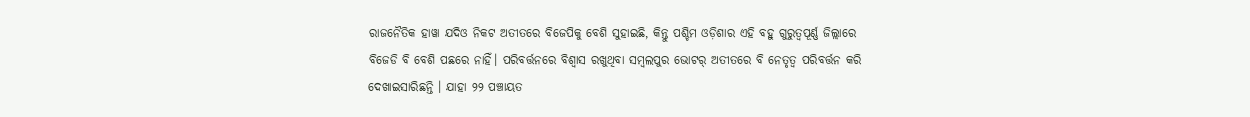ରାଜନୈତିକ ହାୱା ଯଦିଓ ନିକଟ ଅତୀତରେ ବିଜେପିକୁ ବେଶି ସୁହାଇଛି, କିନ୍ତୁ ପଶ୍ଚିମ ଓଡ଼ିଶାର ଏହି ବହୁ ଗୁରୁତ୍ୱପୂର୍ଣ୍ଣ ଜିଲ୍ଲାରେ ବିଜେଡି ବି ବେଶି ପଛରେ ନାହିଁ। ପରିବର୍ତ୍ତନରେ ବିଶ୍ୱାସ ରଖୁଥିବା ସମ୍ବଲପୁର ଭୋଟର୍ ଅତୀତରେ ବି ନେତୃତ୍ୱ ପରିବର୍ତ୍ତନ କରି ଦେଖାଇସାରିଛନ୍ତି । ଯାହା ୨୨ ପଞ୍ଚାୟତ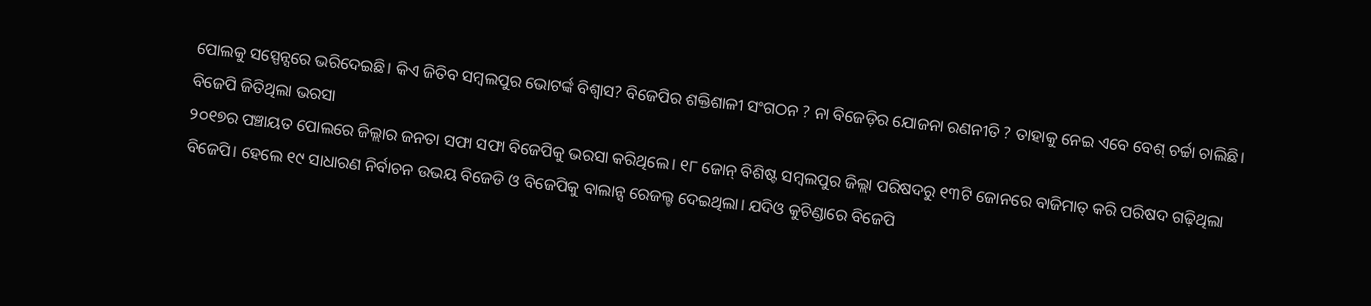ପୋଲକୁ ସସ୍ପେନ୍ସରେ ଭରିଦେଇଛି। କିଏ ଜିତିବ ସମ୍ବଲପୁର ଭୋଟର୍ଙ୍କ ବିଶ୍ୱାସ? ବିଜେପିର ଶକ୍ତିଶାଳୀ ସଂଗଠନ ? ନା ବିଜେଡ଼ିର ଯୋଜନା ରଣନୀତି ? ତାହାକୁ ନେଇ ଏବେ ବେଶ୍ ଚର୍ଚ୍ଚା ଚାଲିଛି।
ବିଜେପି ଜିତିଥିଲା ଭରସା
୨୦୧୭ର ପଞ୍ଚାୟତ ପୋଲରେ ଜିଲ୍ଲାର ଜନତା ସଫା ସଫା ବିଜେପିକୁ ଭରସା କରିଥିଲେ। ୧୮ ଜୋନ୍ ବିଶିଷ୍ଟ ସମ୍ବଲପୁର ଜିଲ୍ଲା ପରିଷଦରୁ ୧୩ଟି ଜୋନରେ ବାଜିମାତ୍ କରି ପରିଷଦ ଗଢ଼ିଥିଲା ବିଜେପି। ହେଲେ ୧୯ ସାଧାରଣ ନିର୍ବାଚନ ଉଭୟ ବିଜେଡି ଓ ବିଜେପିକୁ ବାଲାନ୍ସ ରେଜଲ୍ଟ ଦେଇଥିଲା। ଯଦିଓ କୁଚିଣ୍ଡାରେ ବିଜେପି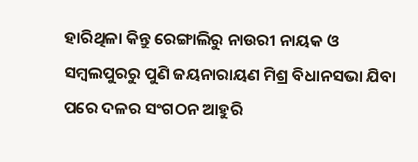ହାରିଥିଳା କିନ୍ତୁ ରେଙ୍ଗାଲିରୁ ନାଉରୀ ନାୟକ ଓ ସମ୍ବଲପୁରରୁ ପୁଣି ଜୟନାରାୟଣ ମିଶ୍ର ବିଧାନସଭା ଯିବା ପରେ ଦଳର ସଂଗଠନ ଆହୁରି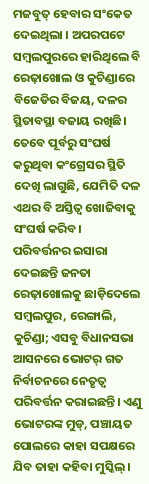ମଜବୁତ୍ ହେବାର ସଂକେତ ଦେଇଥିଲା । ଅପରପଟେ ସମ୍ବଲପୁରରେ ହାରିଥିଲେ ବି ରେଢ଼ାଖୋଲ ଓ କୁଚିଣ୍ଡାରେ ବିଜେଡିର ବିଜୟ, ଦଳର ସ୍ଥିତାବସ୍ଥା ବଜାୟ ରଖିଛି। ତେବେ ପୂର୍ବରୁ ସଂଘର୍ଷ କରୁଥିବା କଂଗ୍ରେସର ସ୍ଥିତି ଦେଖି ଲାଗୁଛି, ଯେମିତି ଦଳ ଏଥର ବି ଅସ୍ତିତ୍ୱ ଖୋଜିବାକୁ ସଂଘର୍ଷ କରିବ।
ପରିବର୍ତ୍ତନର ଇସାରା ଦେଇଛନ୍ତି ଜନତା
ରେଢ଼ାଖୋଲକୁ ଛାଡ଼ିଦେଲେ ସମ୍ବଲପୁର, ରେଙ୍ଗାଲି, କୁଚିଣ୍ଡା; ଏସବୁ ବିଧାନସଭା ଆସନରେ ଭୋଟର୍ ଗତ ନିର୍ବାଚନରେ ନେତୃତ୍ୱ ପରିବର୍ତ୍ତନ କରାଇଛନ୍ତି। ଏଣୁ ଭୋଟରଙ୍କ ମୁଡ୍, ପଞ୍ଚାୟତ ପୋଲରେ କାହା ସପକ୍ଷରେ ଯିବ ତାହା କହିବା ମୁସ୍କିଲ୍।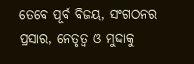ତେବେ ପୂର୍ବ ବିଜୟ, ସଂଗଠନର ପ୍ରସାର, ନେତୃତ୍ୱ ଓ ମୁଦ୍ଦାକୁ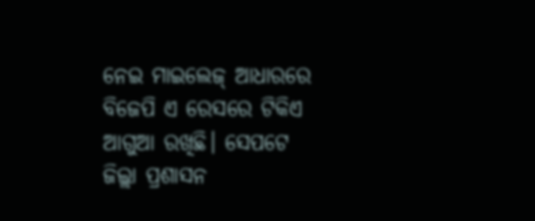ନେଇ ମାଇଲେଜ୍ ଆଧାରରେ ବିଜେପି ଏ ରେସରେ ଟିକିଏ ଆଗୁଆ ରଖିଛି। ସେପଟେ ଜିଲ୍ଲା ପ୍ରଶାସନ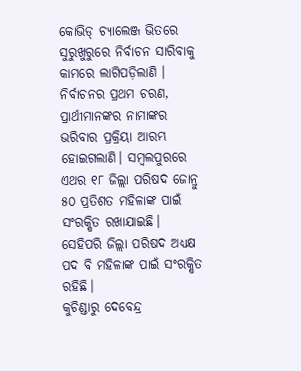କୋଭିଡ୍ ଚ୍ୟାଲେଞ୍ଜ ଭିତରେ ସୁରୁଖୁରୁରେ ନିର୍ବାଚନ ସାରିବାକୁ କାମରେ ଲାଗିପଡ଼ିଲାଣି । ନିର୍ବାଚନର ପ୍ରଥମ ଚରଣ, ପ୍ରାର୍ଥୀମାନଙ୍କର ନାମାଙ୍କର ଭରିବାର ପ୍ରକ୍ରିୟା ଆରମ୍ଭ ହୋଇଗଲାଣି। ସମ୍ବଲପୁରରେ ଏଥର ୧୮ ଜିଲ୍ଲା ପରିଷଦ ଜୋନ୍ରୁ ୫୦ ପ୍ରତିଶତ ମହିଳାଙ୍କ ପାଇଁ ସଂରକ୍ଷିତ ରଖାଯାଇଛି। ସେହିପରି ଜିଲ୍ଲା ପରିଷଦ ଅଧ୍ୟକ୍ଷ ପଦ ବି ମହିଳାଙ୍କ ପାଇଁ ସଂରକ୍ଷିତ ରହିଛି।
କୁଚିଣ୍ଡାରୁ ଦେବେନ୍ଦ୍ର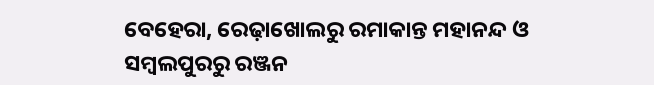ବେହେରା, ରେଢ଼ାଖୋଲରୁ ରମାକାନ୍ତ ମହାନନ୍ଦ ଓ ସମ୍ବଲପୁରରୁ ରଞ୍ଜନ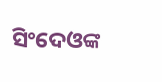ସିଂଦେଓଙ୍କ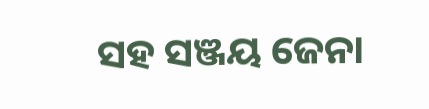ସହ ସଞ୍ଜୟ ଜେନା